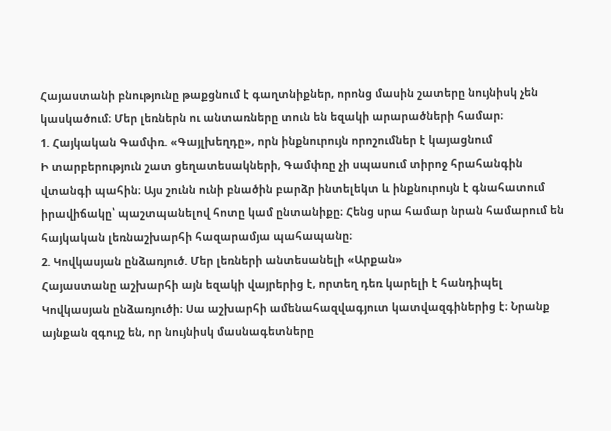Հայաստանի բնությունը թաքցնում է գաղտնիքներ, որոնց մասին շատերը նույնիսկ չեն կասկածում։ Մեր լեռներն ու անտառները տուն են եզակի արարածների համար։
1. Հայկական Գամփռ. «Գայլխեղդը», որն ինքնուրույն որոշումներ է կայացնում
Ի տարբերություն շատ ցեղատեսակների, Գամփռը չի սպասում տիրոջ հրահանգին վտանգի պահին։ Այս շունն ունի բնածին բարձր ինտելեկտ և ինքնուրույն է գնահատում իրավիճակը՝ պաշտպանելով հոտը կամ ընտանիքը։ Հենց սրա համար նրան համարում են հայկական լեռնաշխարհի հազարամյա պահապանը։
2. Կովկասյան ընձառյուծ. Մեր լեռների անտեսանելի «Արքան»
Հայաստանը աշխարհի այն եզակի վայրերից է, որտեղ դեռ կարելի է հանդիպել Կովկասյան ընձառյուծի։ Սա աշխարհի ամենահազվագյուտ կատվազգիներից է։ Նրանք այնքան զգույշ են, որ նույնիսկ մասնագետները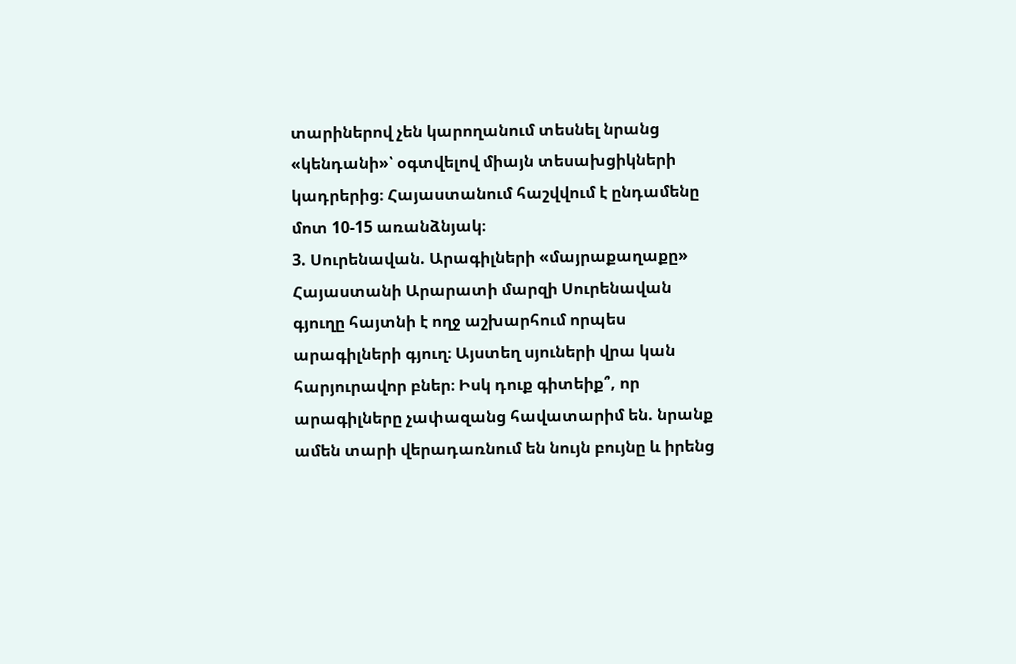տարիներով չեն կարողանում տեսնել նրանց «կենդանի»՝ օգտվելով միայն տեսախցիկների կադրերից։ Հայաստանում հաշվվում է ընդամենը մոտ 10-15 առանձնյակ։
3. Սուրենավան. Արագիլների «մայրաքաղաքը»
Հայաստանի Արարատի մարզի Սուրենավան գյուղը հայտնի է ողջ աշխարհում որպես արագիլների գյուղ։ Այստեղ սյուների վրա կան հարյուրավոր բներ։ Իսկ դուք գիտեիք՞, որ արագիլները չափազանց հավատարիմ են. նրանք ամեն տարի վերադառնում են նույն բույնը և իրենց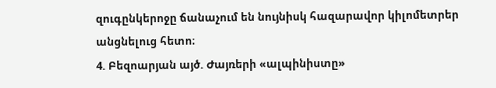զուգընկերոջը ճանաչում են նույնիսկ հազարավոր կիլոմետրեր անցնելուց հետո։
4. Բեզոարյան այծ. Ժայռերի «ալպինիստը»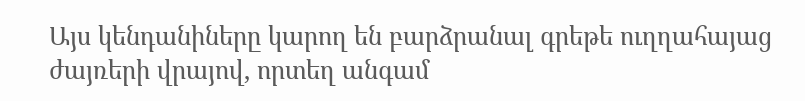Այս կենդանիները կարող են բարձրանալ գրեթե ուղղահայաց ժայռերի վրայով, որտեղ անգամ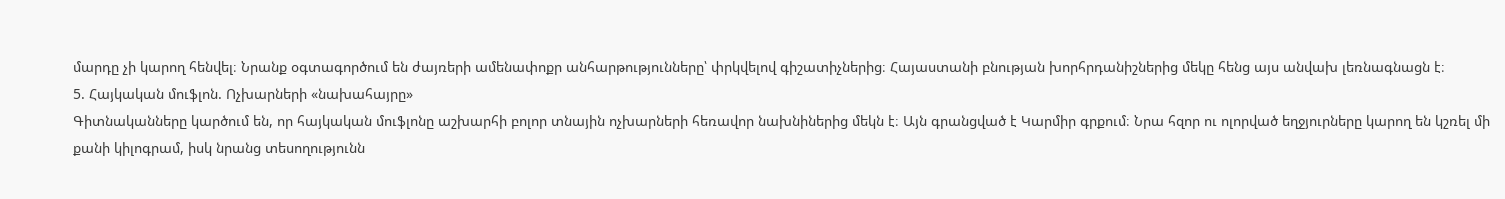մարդը չի կարող հենվել։ Նրանք օգտագործում են ժայռերի ամենափոքր անհարթությունները՝ փրկվելով գիշատիչներից։ Հայաստանի բնության խորհրդանիշներից մեկը հենց այս անվախ լեռնագնացն է։
5. Հայկական մուֆլոն. Ոչխարների «նախահայրը»
Գիտնականները կարծում են, որ հայկական մուֆլոնը աշխարհի բոլոր տնային ոչխարների հեռավոր նախնիներից մեկն է։ Այն գրանցված է Կարմիր գրքում։ Նրա հզոր ու ոլորված եղջյուրները կարող են կշռել մի քանի կիլոգրամ, իսկ նրանց տեսողությունն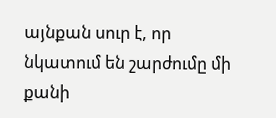այնքան սուր է, որ նկատում են շարժումը մի քանի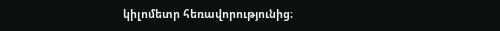կիլոմետր հեռավորությունից։